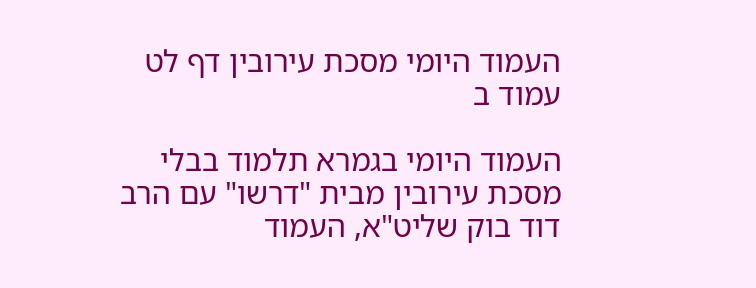העמוד היומי מסכת עירובין דף לט עמוד ב

העמוד היומי בגמרא תלמוד בבלי מסכת עירובין מבית "דרשו" עם הרב דוד בוק שליט"א, העמוד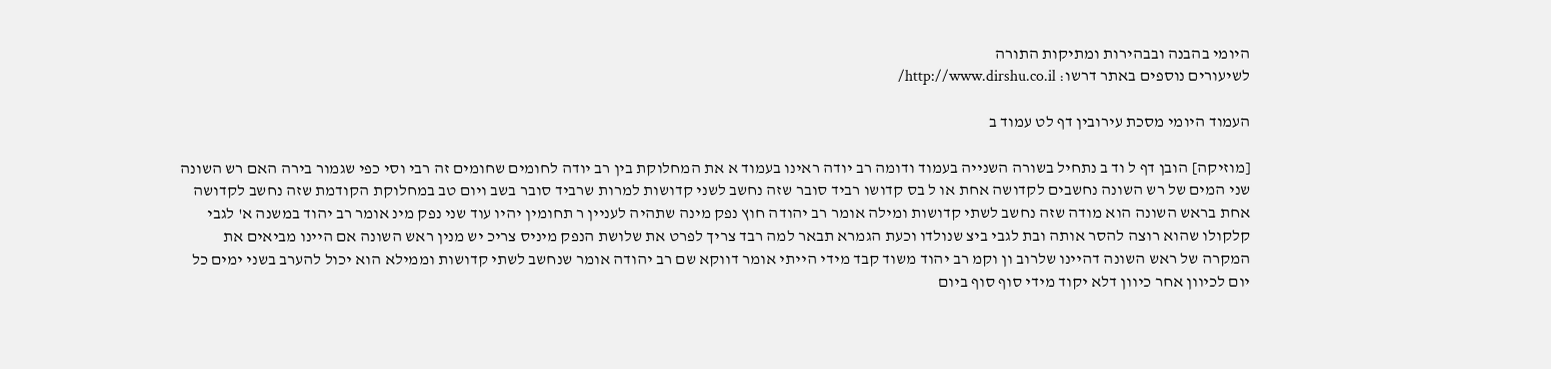היומי בהבנה ובבהירות ומתיקות התורה
לשיעורים נוספים באתר דרשו: http://www.dirshu.co.il/

העמוד היומי מסכת עירובין דף לט עמוד ב

[מוזיקה] הובן דף ל וד ב נתחיל בשורה השנייה בעמוד ודומה רב יודה ראינו בעמוד א את המחלוקת בין רב יודה לחומים שחומים זה רבי וסי כפי שגמור בירה האם רש השונה שני המים של רש השונה נחשבים לקדושה אחת או ל בס קדושו רביד סובר שזה נחשב לשני קדושות למרות שרביד סובר בשב ויום טב במחלוקת הקודמת שזה נחשב לקדושה אחת בראש השונה הוא מודה שזה נחשב לשתי קדושות ומילה אומר רב יהודה חוץ נפק מינה שתהיה לעניין ר תחומין יהיו עוד שני נפק מינ אומר רב יהוד במשנה א' לגבי קלקולו שהוא רוצה להסר אותה ובת לגבי ביצ שנולדו וכעת הגמרא תבאר למה רבד צריך לפרט את שלושת הנפק מיניס צריכ יש מנין ראש השונה אם היינו מביאים את המקרה של ראש השונה דהיינו שלרוב ון וקמ רב יהוד משוד קבד מידי הייתי אומר דווקא שם רב יהודה אומר שנחשב לשתי קדושות וממילא הוא יכול להערב בשני ימים כל יום לכיוון אחר כיוון דלא יקוד מידי סוף סוף ביום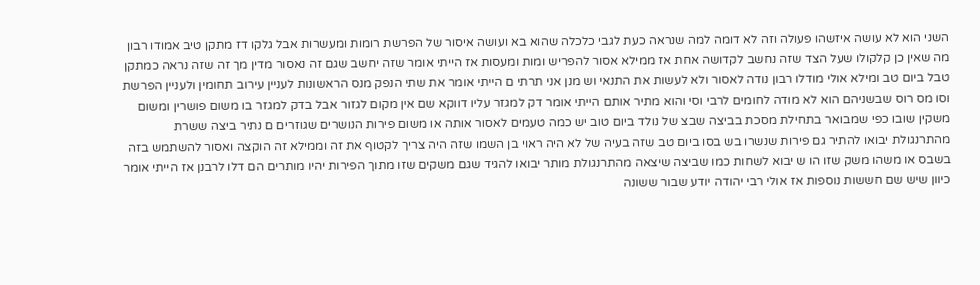השני הוא לא עושה איזשהו פעולה וזה לא דומה למה שנראה כעת לגבי כלכלה שהוא בא ועושה איסור של הפרשת רומות ומעשרות אבל גלקו דז מתקן טיב אמודו רבון מה שאין כן קלקולו שעל הצד שזה נחשב לקדושה אחת אז ממילא אסור להפריש ומות ומעסות אז הייתי אומר שזה יחשב שגם זה נאסור מדין מך זה שזה נראה כמתקן טבל ביום טב ומילא אולי מודלו רבון נודה לאסור ולא לעשות את התנאי וש מנן אני תרתי ם הייתי אומר את שתי הנפק מנס הראשונות לעניין עירוב תחומין ולעניין הפרשת וסו מס רוס שבשניהם הוא לא מודה לחומים לרבי וסי והוא מתיר אותם הייתי אומר דק למגזר עליו דווקא שם אין מקום לגזור אבל בדק למגזר בו משום פושרין ומשום משקין שובו כפי שמבואר בתחילת מסכת בביצה שבצ של נולד ביום טוב יש כמה טעמים לאסור אותה או משום פירות הנושרים שגוזרים ם נתיר ביצה ששרת מהתרנגולת יבואו להתיר גם פירות שנשרו בש בסו ביום טב שזה בעיה של לא היה ראוי בן השמו שזה היה צריך לקטוף את זה וממילא זה הוקצה ואסור להשתמש בזה בשבס או משהו משק שזו הו ש יבוא לשחות כמו שביצה שיצאה מהתרנגולת מותר יבואו להגיד שגם משקים שזו מתוך הפירות יהיו מותרים הם דלו לרבנן אז הייתי אומר כיוון שיש שם חששות נוספות אז אולי רבי יהודה יודע שבור ששונה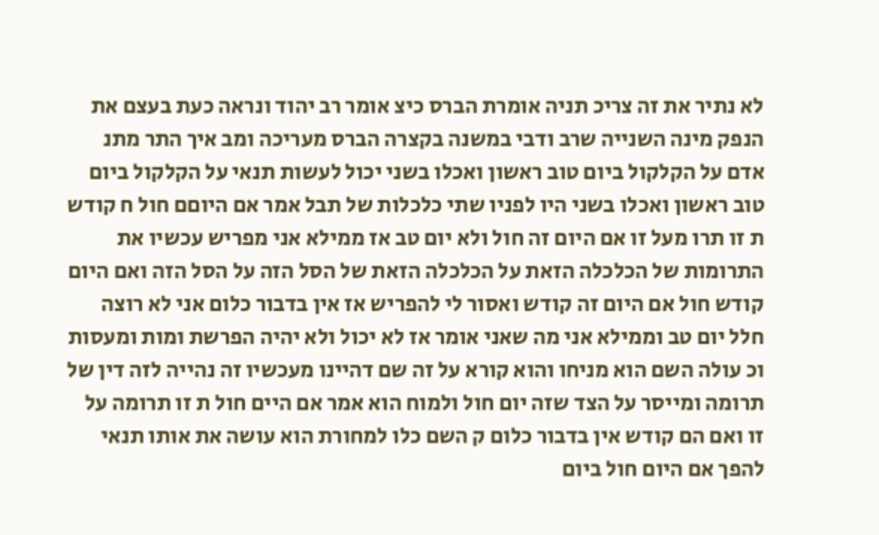לא נתיר את זה צריכ תניה אומרת הברס כיצ אומר רב יהוד ונראה כעת בעצם את הנפק מינה השנייה שרב ודבי במשנה בקצרה הברס מעריכה ומב איך התר מתנ אדם על הקלקול ביום טוב ראשון ואכלו בשני יכול לעשות תנאי על הקלקול ביום טוב ראשון ואכלו בשני היו לפניו שתי כלכלות של תבל אמר אם היוםם חול ח קודש ת זו תרו מעל זו אם היום זה חול ולא יום טב אז ממילא אני מפריש עכשיו את התרומות של הכלכלה הזאת על הכלכלה הזאת של הסל הזה על הסל הזה ואם היום קודש חול אם היום זה קודש ואסור לי להפריש אז אין בדבור כלום אני לא רוצה חלל יום טב וממילא אני מה שאני אומר אז לא יכול ולא יהיה הפרשת ומות ומעסות וכ עולה השם הוא מניחו והוא קורא על זה שם דהיינו מעכשיו זה נהייה לזה דין של תרומה ומייסר על הצד שזה יום חול ולמוח הוא אמר אם היים חול ת זו תרומה על זו ואם הם קודש אין בדבור כלום ק השם כלו למחורת הוא עושה את אותו תנאי להפך אם היום חול ביום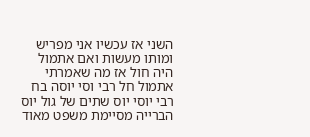השני אז עכשיו אני מפריש ומותו מעשות ואם אתמול היה חול אז מה שאמרתי אתמול חל רבי וסי יוסה בח רבי יוסי יוס שתים של גול יוס הברייה מסיימת משפט מאוד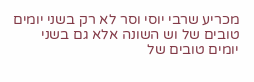מכריע שרבי יוסי וסר לא רק בשני יומים טובים של וש השונה אלא גם בשני יומים טובים של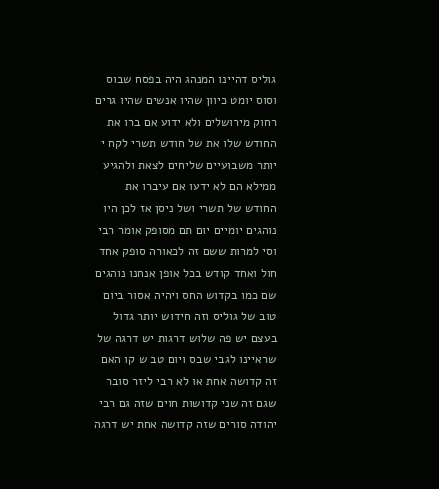גוליס דהיינו המנהג היה בפסח שבוס וסוס יומט כיוון שהיו אנשים שהיו גרים רחוק מירושלים ולא ידוע אם ברו את החודש שלו את של חודש תשרי לקח י יותר משבועיים שליחים לצאת ולהגיע ממילא הם לא ידעו אם עיברו את החודש של תשרי ושל ניסן אז לכן היו נוהגים יומיים יום תם מסופק אומר רבי וסי למרות ששם זה לכאורה סופק אחד חול ואחד קודש בכל אופן אנחנו נוהגים שם כמו בקדוש החס ויהיה אסור ביום טוב של גוליס וזה חידוש יותר גדול בעצם יש פה שלוש דרגות יש דרגה של שראיינו לגבי שבס ויום טב ש קו האם זה קדושה אחת או לא רבי ליזר סובר שגם זה שני קדושות חוים שזה גם רבי יהודה סורים שזה קדושה אחת יש דרגה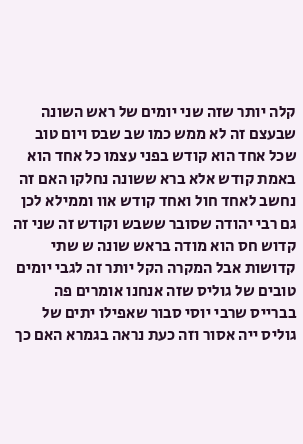קלה יותר שזה שני יומים של ראש השונה שבעצם זה לא ממש כמו שב שבס ויום טוב שכל אחד הוא קודש בפני עצמו כל אחד הוא באמת קודש אלא ברא ששונה נחלקו האם זה נחשב לאחד חול ואחד קודש אוו וממילא לכן גם רבי יהודה שסובר ששבש וקודש זה שני זה קדוש חס הוא מודה בראש שונה ש שתי קדושות אבל המקרה הקל יותר זה לגבי יומים טובים של גוליס שזה אנחנו אומרים פה בברייס שרבי יוסי סבור שאפילו יתים של גוליס ייה אסור וזה כעת נראה בגמרא האם כך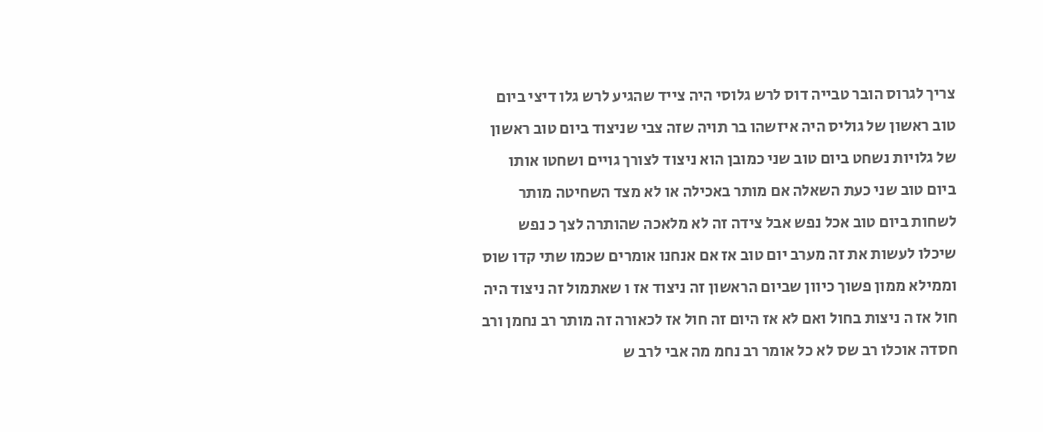צריך לגרוס הובר טבייה דוס לרש גלוסי היה צייד שהגיע לרש גלו דיצי ביום טוב ראשון של גוליס היה איזשהו בר תויה שזה צבי שניצוד ביום טוב ראשון של גלויות נשחט ביום טוב שני כמובן הוא ניצוד לצורך גויים ושחטו אותו ביום טוב שני כעת השאלה אם מותר באכילה או לא מצד השחיטה מותר לשחות ביום טוב אכל נפש אבל צידה זה לא מלאכה שהותרה לצך כ נפש שיכלו לעשות את זה מערב יום טוב אז אם אנחנו אומרים שכמו שתי קדו שוס וממילא ממון פשוך כיוון שביום הראשון זה ניצוד אז ו שאתמול זה ניצוד היה חול אז ה ניצות בחול ואם לא אז היום זה חול אז לכאורה זה מותר רב נחמן ורב חסדה אוכלו רב שס לא כל אומר רב נחמ מה אבי לרב ש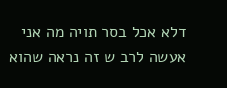דלא אכל בסר תויה מה אני אעשה לרב ש זה נראה שהוא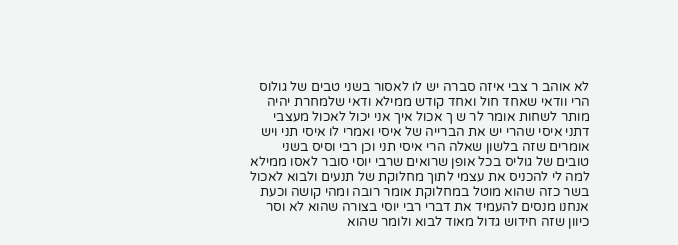לא אוהב ר צבי איזה סברה יש לו לאסור בשני טבים של גולוס הרי וודאי שאחד חול ואחד קודש ממילא ודאי שלמחרת יהיה מותר לשחות אומר לר ש ך אכול איך אני יכול לאכול מעצבי דתני איסי שהרי יש את הברייה של איסי ואמרי לו איסי תני ויש אומרים שזה בלשון שאלה הרי איסי תני וכן רבי וסיס בשני טובים של גוליס בכל אופן שרואים שרבי יוסי סובר לאסו ממילא למה לי להכניס את עצמי לתוך מחלוקת של תנעים ולבוא לאכול בשר כזה שהוא מוטל במחלוקת אומר רובה ומהי קושה וכעת אנחנו מנסים להעמיד את דברי רבי יוסי בצורה שהוא לא וסר כיוון שזה חידוש גדול מאוד לבוא ולומר שהוא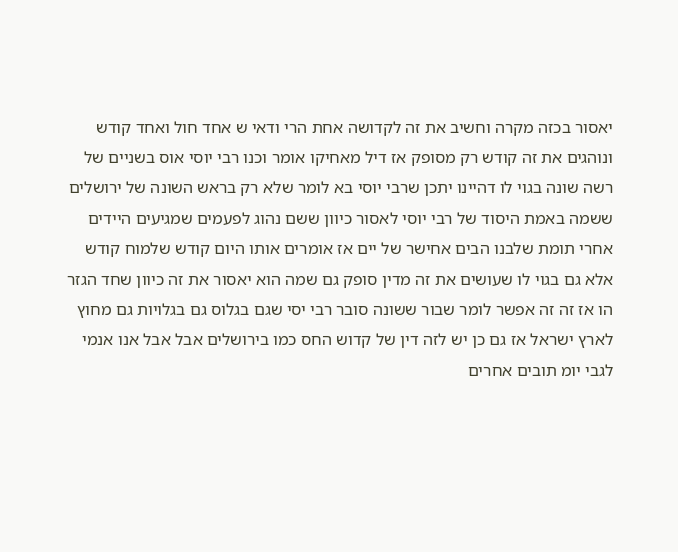יאסור בכזה מקרה וחשיב את זה לקדושה אחת הרי ודאי ש אחד חול ואחד קודש ונוהגים את זה קודש רק מסופק אז דיל מאחיקו אומר וכנו רבי יוסי אוס בשניים של רשה שונה בגוי לו דהיינו יתכן שרבי יוסי בא לומר שלא רק בראש השונה של ירושלים ששמה באמת היסוד של רבי יוסי לאסור כיוון ששם נהוג לפעמים שמגיעים היידים אחרי תומת שלבנו הבים אחישר של יים אז אומרים אותו היום קודש שלמוח קודש אלא גם בגוי לו שעושים את זה מדין סופק גם שמה הוא יאסור את זה כיוון שחד הגזר הו אז זה זה אפשר לומר שבור ששונה סובר רבי יסי שגם בגלוס גם בגלויות גם מחוץ לארץ ישראל אז גם כן יש לזה דין של קדוש החס כמו בירושלים אבל אבל אנו אנמי לגבי יומ תובים אחרים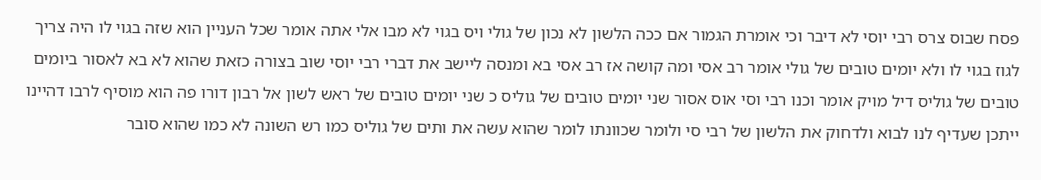פסח שבוס צרס רבי יוסי לא דיבר וכי אומרת הגמור אם ככה הלשון לא נכון של גולי ויס בגוי לא מבו אלי אתה אומר שכל העניין הוא שזה בגוי לו היה צריך לגוז בגוי לו ולא יומים טובים של גולי אומר רב אסי ומה קושה אז רב אסי בא ומנסה ליישב את דברי רבי יוסי שוב בצורה כזאת שהוא לא בא לאסור ביומים טובים של גוליס דיל מויק אומר וכנו רבי וסי אוס אסור שני יומים טובים של גוליס כ שני יומים טובים של ראש לשון אל רבון דורו פה הוא מוסיף לרבו דהיינו ייתכן שעדיף לנו לבוא ולדחוק את הלשון של רבי סי ולומר שכוונתו לומר שהוא עשה את ותים של גוליס כמו רש השונה לא כמו שהוא סובר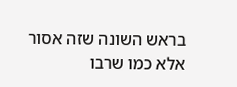בראש השונה שזה אסור אלא כמו שרבו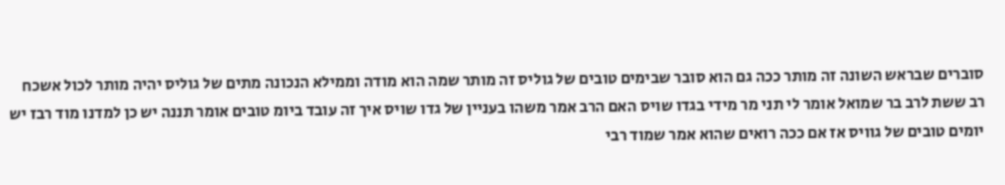סוברים שבראש השונה זה מותר ככה גם הוא סובר שבימים טובים של גוליס זה מותר שמה הוא מודה וממילא הנכונה מתים של גוליס יהיה מותר לכול אשכח רב ששת לרב בר שמואל אומר לי תני מר מידי בגדו שויס האם הרב אמר משהו בעניין של גדו שויס איך זה עובד ביומ טובים אומר תננה יש כן למדנו מוד רבז יש יומים טובים של גוויס אז אם ככה רואים שהוא אמר שמוד רבי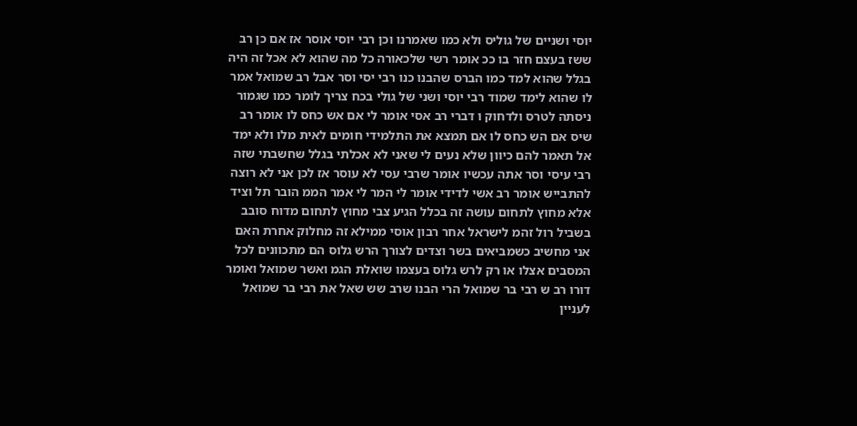יוסי ושניים של גוליס ולא כמו שאמרנו וכן רבי יוסי אוסר אז אם כן רב ששז בעצם חזר בו ככ אומר רשי שלכאורה כל מה שהוא לא אכל זה היה בגלל שהוא למד כמו הברס שהבנו כנו רבי יסי וסר אבל רב שמואל אמר לו שהוא לימד שמוד רבי יוסי ושני של גולי בכח צריך לומר כמו שגמור ניסתה לטרס ולדחוק ו דברי רב אסי אומר לי אם אש כחס לו אומר רב שיס אם הש כחס לו אם תמצא את התלמידי חומים לאית מלו ולא ימד אל תאמר להם כיוון שלא נעים לי שאני לא אכלתי בגלל שחשבתי שזה רבי עיסי וסר אתה עכשיו אומר שרבי עסי לא עוסר אז לכן אני לא רוצה להתבייש אומר רב אשי לדידי אומר לי המר לי אמר הממ הובר תל וציד אלא מחוץ לתחום עושה זה בכלל הגיע צבי מחוץ לתחום מדוח סובב בשביל רול זהמ לישראל אחר רבון אוסי ממילא זה מחלוק אחרת האם אני מחשיב כשמביאים בשר וצדים לצורך הרש גלוס הם מתכוונים לכל המסבים אצלו או רק לרש גלוס בעצמו שואלת הגמ ואשר שמואל ואומר דורו רב ש רבי בר שמואל הרי הבנו שרב שש שאל את רבי בר שמואל לעניין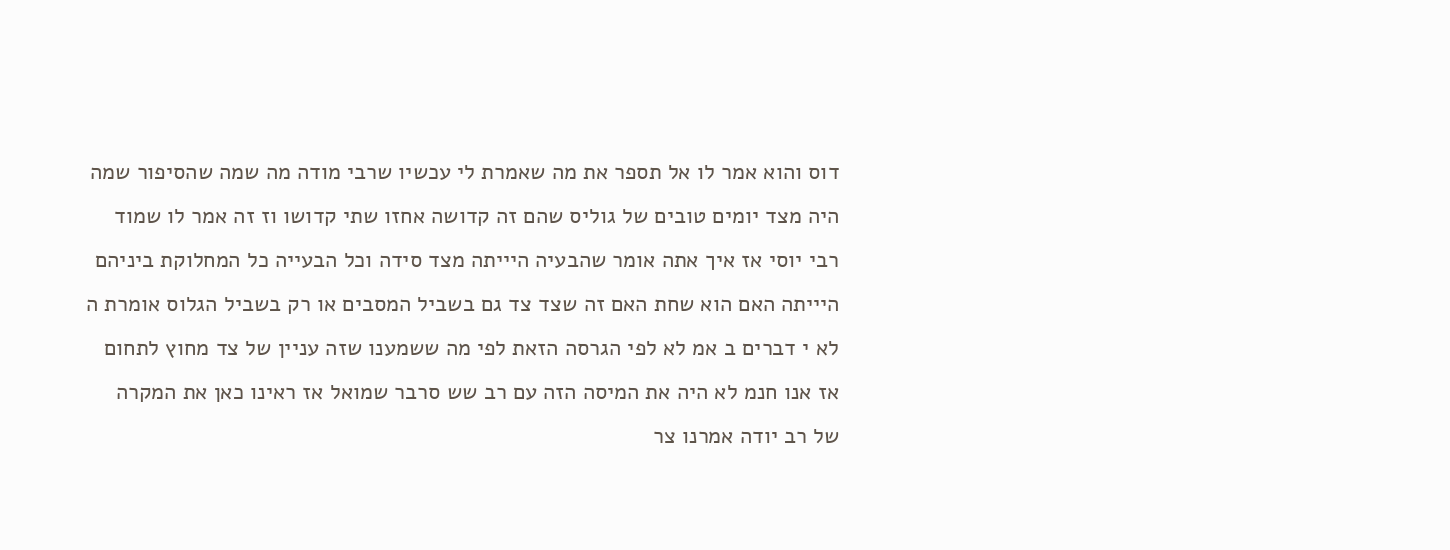דוס והוא אמר לו אל תספר את מה שאמרת לי עכשיו שרבי מודה מה שמה שהסיפור שמה היה מצד יומים טובים של גוליס שהם זה קדושה אחזו שתי קדושו וז זה אמר לו שמוד רבי יוסי אז איך אתה אומר שהבעיה היייתה מצד סידה וכל הבעייה כל המחלוקת ביניהם היייתה האם הוא שחת האם זה שצד צד גם בשביל המסבים או רק בשביל הגלוס אומרת ה לא י דברים ב אמ לא לפי הגרסה הזאת לפי מה ששמענו שזה עניין של צד מחוץ לתחום אז אנו חנמ לא היה את המיסה הזה עם רב שש סרבר שמואל אז ראינו כאן את המקרה של רב יודה אמרנו צר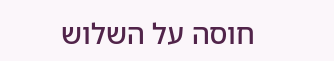חוסה על השלוש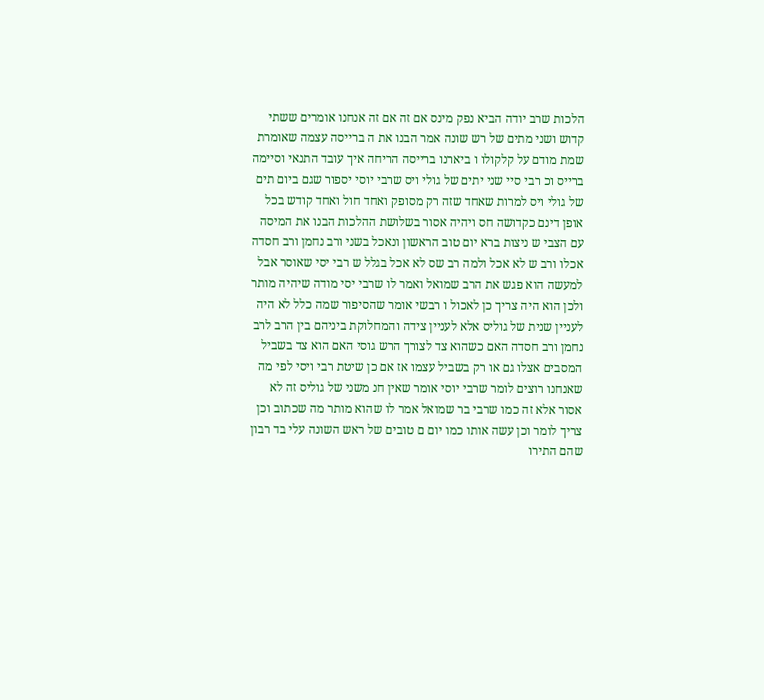הלכות שרב יודה הביא נפק מינס אם זה אם זה אנחנו אומרים ששתי קדוש ושני מתים של רש שונה אמר הבנו את ה ברייסה עצמה שאומרת שמת מודם על קלקולו ו ביארנו ברייסה הריחה איך עובד התנאי וסיימה ברייס וכ רבי סיי שני יתים של גולי ויס שרבי יוסי יספור שגם ביום תים של גולי ויס למרות שאחד שזה רק מסופק ואחד חול ואחד קודש בכל אופן דינם כקדושה חס ויהיה אסור בשלושת ההלכות הבנו את המיסה עם הצבי ש ניצות ברא יום טוב הראשון ונאכל בשני ורב נחמן ורב חסדה אכלו ורב ש לא אכל ולמה רב שס לא אכל בגלל ש רבי יסי שאוסר אבל למעשה הוא פגש את הרב שמואל ואמר לו שרבי יסי מודה שיהיה מותר ולכן הוא היה צריך כן לאכול ו רבשי אומר שהסיפור שמה כלל לא היה לעניין שנית של גוליס אלא לעניין צידה והמחלוקת ביניהם בין הרב לרב נחמן ורב חסדה האם כשהוא צד לצורך הרש גוסי האם הוא צד בשביל המסבים אצלו גם או רק בשביל עצמו אז אם כן שיטת רבי ויסי לפי מה שאנחנו רוצים לומר שרבי יוסי אומר שאין חנ משני של גוליס זה לא אסור אלא זה כמו שרבי בר שמואל אמר לו שהוא מותר מה שכתוב וכן צריך לומר וכן עשה אותו כמו יום ם טובים של ראש השונה עלי בד רבון שהם התירו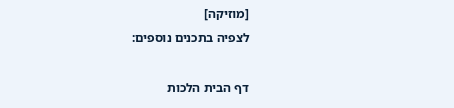[מוזיקה]
לצפיה בתכנים נוספים:

דף הבית הלכות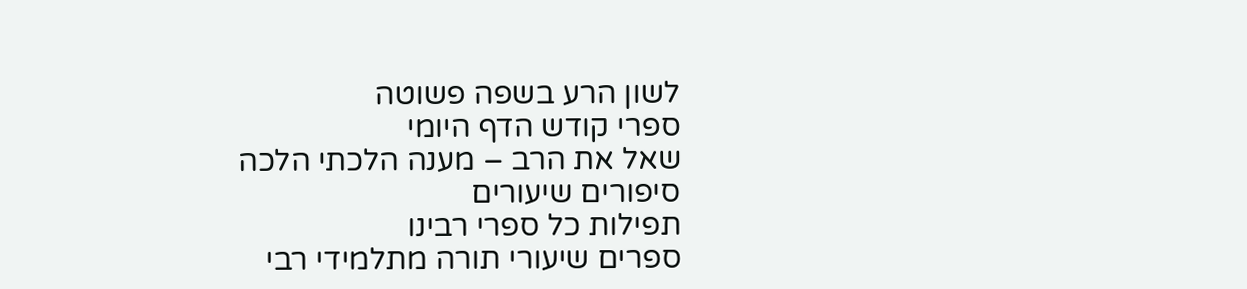לשון הרע בשפה פשוטה
ספרי קודש הדף היומי
שאל את הרב – מענה הלכתי הלכה
סיפורים שיעורים
תפילות כל ספרי רבינו
ספרים שיעורי תורה מתלמידי רבי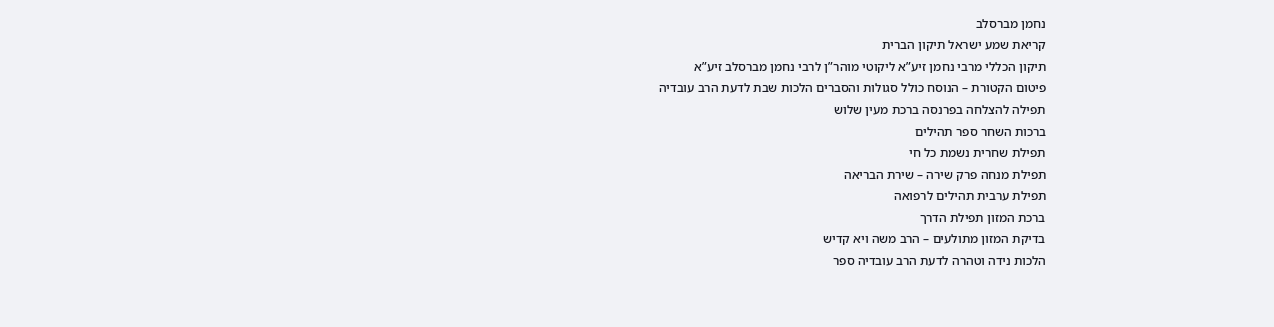נחמן מברסלב
קריאת שמע ישראל תיקון הברית
תיקון הכללי מרבי נחמן זיע”א ליקוטי מוהר”ן לרבי נחמן מברסלב זיע”א
פיטום הקטורת – הנוסח כולל סגולות והסברים הלכות שבת לדעת הרב עובדיה
תפילה להצלחה בפרנסה ברכת מעין שלוש
ברכות השחר ספר תהילים
תפילת שחרית נשמת כל חי
תפילת מנחה פרק שירה – שירת הבריאה
תפילת ערבית תהילים לרפואה
ברכת המזון תפילת הדרך
בדיקת המזון מתולעים – הרב משה ויא קדיש
הלכות נידה וטהרה לדעת הרב עובדיה ספר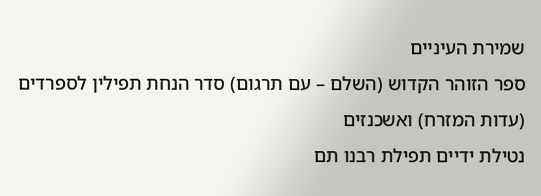שמירת העיניים
ספר הזוהר הקדוש (השלם – עם תרגום) סדר הנחת תפילין לספרדים (עדות המזרח) ואשכנזים
נטילת ידיים תפילת רבנו תם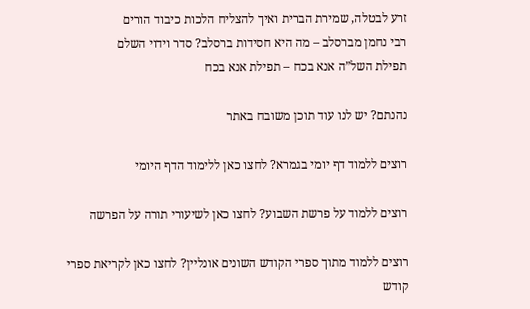זרע לבטלה, שמירת הברית ואיך להצליח הלכות כיבוד הורים
רבי נחמן מברסלב – מה היא חסידות ברסלב? סדר וידוי השלם
תפילת השל”ה אנא בכח – תפילת אנא בכח

נהנתם? יש לנו עוד תוכן משובח באתר

רוצים ללמוד דף יומי בגמרא? לחצו כאן ללימוד הדף היומי

רוצים ללמוד על פרשת השבוע? לחצו כאן לשיעורי תורה על הפרשה

רוצים ללמוד מתוך ספרי הקודש השונים אונליין? לחצו כאן לקריאת ספרי קודש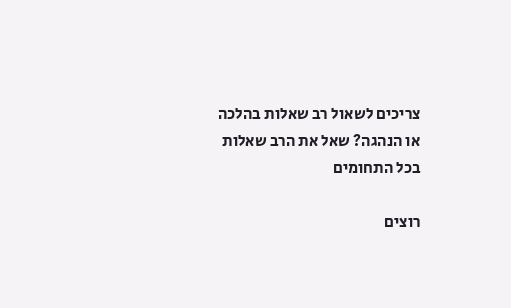צריכים לשאול רב שאלות בהלכה או הנהגה? שאל את הרב שאלות בכל התחומים

רוצים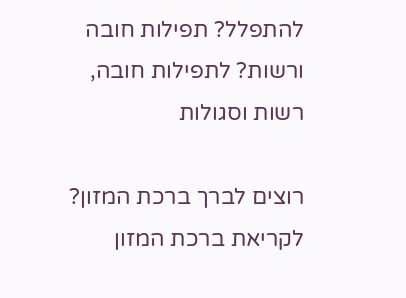להתפלל? תפילות חובה ורשות? לתפילות חובה, רשות וסגולות

רוצים לברך ברכת המזון? לקריאת ברכת המזון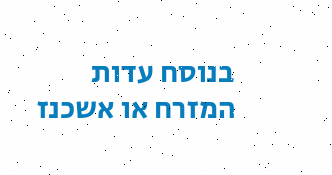בנוסח עדות המזרח או אשכנז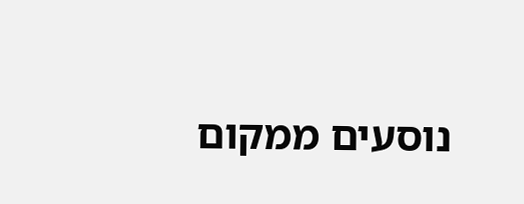נוסעים ממקום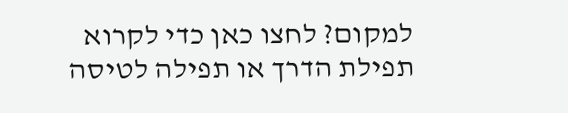למקום? לחצו כאן כדי לקרוא תפילת הדרך או תפילה לטיסה